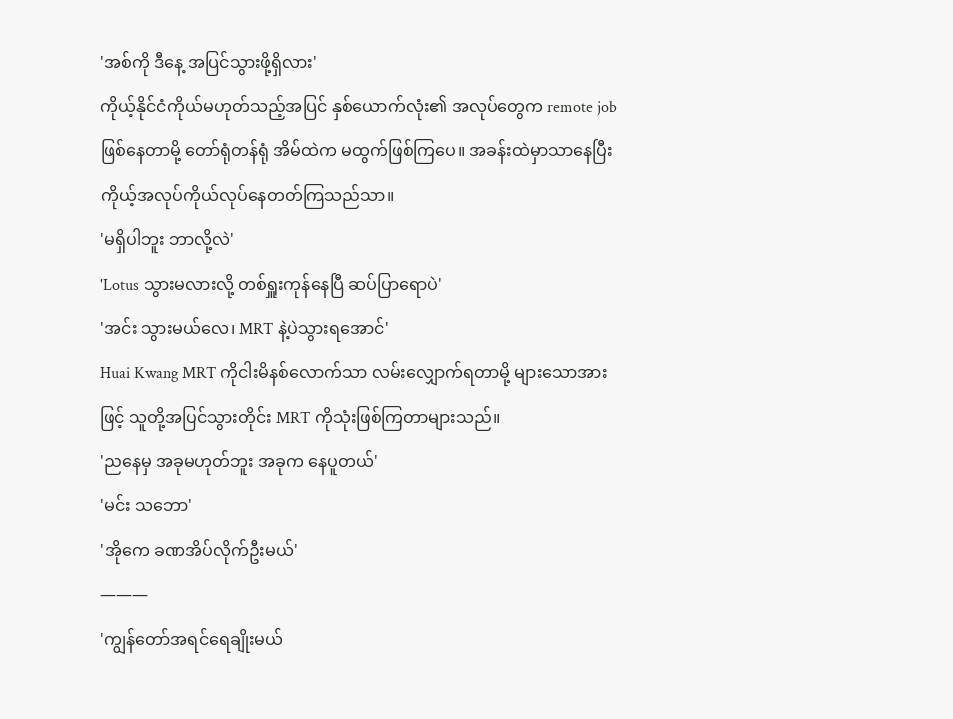'အစ်ကို ဒီနေ့ အပြင်သွားဖို့ရှိလား'
ကိုယ့်နိုင်ငံကိုယ်မဟုတ်သည့်အပြင် နှစ်ယောက်လုံး၏ အလုပ်တွေက remote job ဖြစ်နေတာမို့ တော်ရုံတန်ရုံ အိမ်ထဲက မထွက်ဖြစ်ကြပေ။ အခန်းထဲမှာသာနေပြီး ကိုယ့်အလုပ်ကိုယ်လုပ်နေတတ်ကြသည်သာ။
'မရှိပါဘူး ဘာလို့လဲ'
'Lotus သွားမလားလို့ တစ်ရှူးကုန်နေပြီ ဆပ်ပြာရောပဲ'
'အင်း သွားမယ်လေ၊ MRT နဲ့ပဲသွားရအောင်'
Huai Kwang MRT ကိုငါးမိနစ်လောက်သာ လမ်းလျှောက်ရတာမို့ များသောအားဖြင့် သူတို့အပြင်သွားတိုင်း MRT ကိုသုံးဖြစ်ကြတာများသည်။
'ညနေမှ အခုမဟုတ်ဘူး အခုက နေပူတယ်'
'မင်း သဘော'
'အိုကေ ခဏအိပ်လိုက်ဦးမယ်'
———
'ကျွန်တော်အရင်ရေချိုးမယ်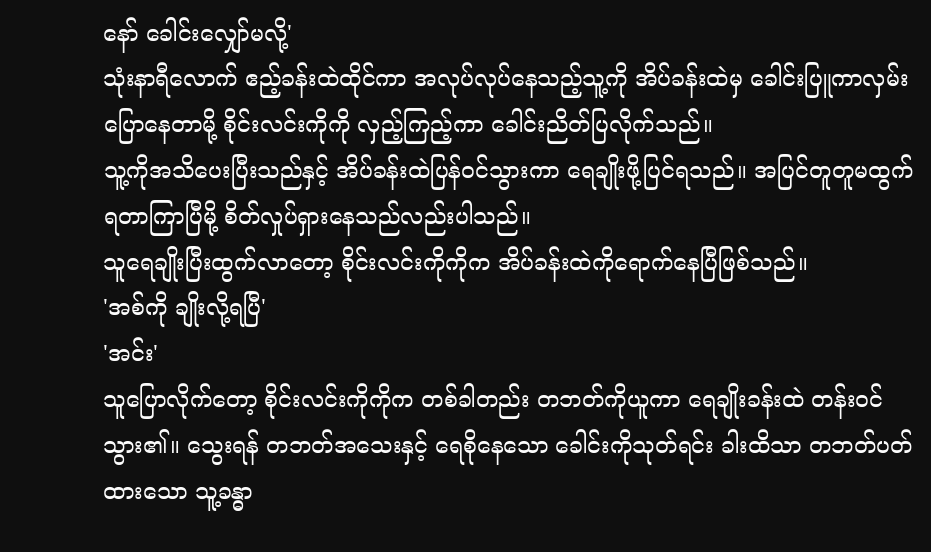နော် ခေါင်းလျှော်မလို့'
သုံးနာရီလောက် ဧည့်ခန်းထဲထိုင်ကာ အလုပ်လုပ်နေသည့်သူ့ကို အိပ်ခန်းထဲမှ ခေါင်းပြူကာလှမ်းပြောနေတာမို့ စိုင်းလင်းကိုကို လှည့်ကြည့်ကာ ခေါင်းညိတ်ပြလိုက်သည်။
သူ့ကိုအသိပေးပြီးသည်နှင့် အိပ်ခန်းထဲပြန်ဝင်သွားကာ ရေချိုးဖို့ပြင်ရသည်။ အပြင်တူတူမထွက်ရတာကြာပြီမို့ စိတ်လှုပ်ရှားနေသည်လည်းပါသည်။
သူရေချိုးပြီးထွက်လာတော့ စိုင်းလင်းကိုကိုက အိပ်ခန်းထဲကိုရောက်နေပြီဖြစ်သည်။
'အစ်ကို ချိုးလို့ရပြီ'
'အင်း'
သူပြောလိုက်တော့ စိုင်းလင်းကိုကိုက တစ်ခါတည်း တဘတ်ကိုယူကာ ရေချိုးခန်းထဲ တန်းဝင်သွား၏။ သွေးရန် တဘတ်အသေးနှင့် ရေစိုနေသော ခေါင်းကိုသုတ်ရင်း ခါးထိသာ တဘတ်ပတ်ထားသော သူ့ခန္ဓာ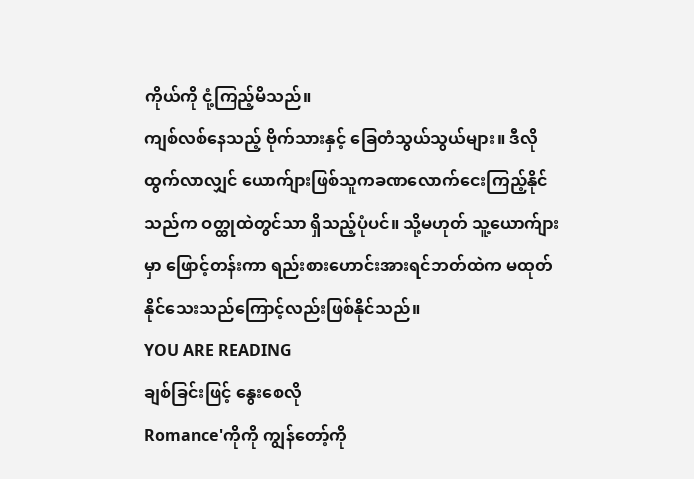ကိုယ်ကို ငုံ့ကြည့်မိသည်။
ကျစ်လစ်နေသည့် ဗိုက်သားနှင့် ခြေတံသွယ်သွယ်များ။ ဒီလိုထွက်လာလျှင် ယောက်ျားဖြစ်သူကခဏလောက်ငေးကြည့်နိုင်သည်က ဝတ္ထုထဲတွင်သာ ရှိသည့်ပုံပင်။ သို့မဟုတ် သူ့ယောက်ျားမှာ ဖြောင့်တန်းကာ ရည်းစားဟောင်းအားရင်ဘတ်ထဲက မထုတ်နိုင်သေးသည်ကြောင့်လည်းဖြစ်နိုင်သည်။
YOU ARE READING
ချစ်ခြင်းဖြင့် နွေးစေလို
Romance'ကိုကို ကျွန်တော့်ကို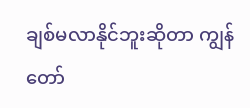ချစ်မလာနိုင်ဘူးဆိုတာ ကျွန်တော်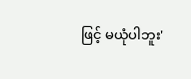ဖြင့် မယုံပါဘူး'